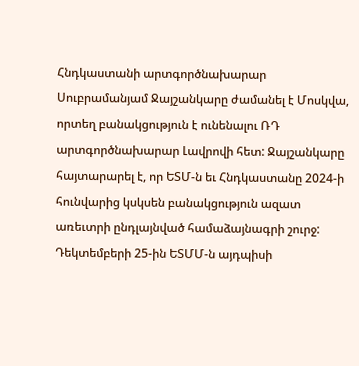Հնդկաստանի արտգործնախարար Սուբրամանյամ Ջայշանկարը ժամանել է Մոսկվա, որտեղ բանակցություն է ունենալու ՌԴ արտգործնախարար Լավրովի հետ: Ջայշանկարը հայտարարել է, որ ԵՏՄ-ն եւ Հնդկաստանը 2024-ի հունվարից կսկսեն բանակցություն ազատ առեւտրի ընդլայնված համաձայնագրի շուրջ: Դեկտեմբերի 25-ին ԵՏՄՄ-ն այդպիսի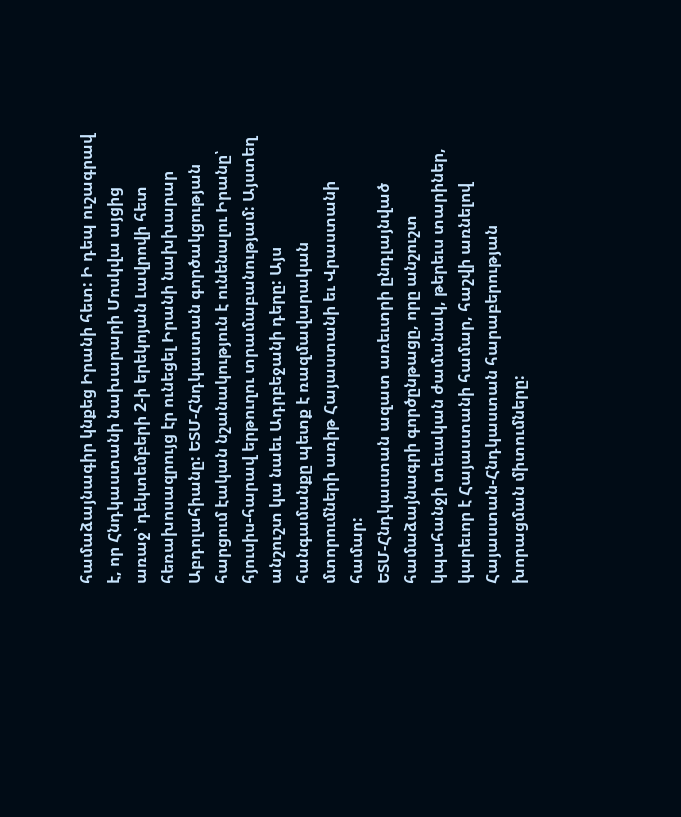համաձայնագիր կնքեց Իրանի հետ: Ի դեպ ուշագրավ է, որ Հնդկաստանի նախարարի Մոսկվա այցից առաջ՝ դեկտեմբերի 2-ի երեկոյան Լավրովի հետ հեռախոսազրույց էր ունեցել Իրանի նախխարար Աբդոլահիանը: ԵՏՄ-Հնդկաստան գործակցության հարցում էական նշանակություն է ունենալու Իրանը՝ հյուսիս-հարավ երթուղու տրամաբանությամ: Այստեղ անշուշտ կա նաեւ Ադրբեջանի դերը: Այս հանգամանքը պետք է ռազմավարական մտորումների առիթ Հայաստանի եւ Վրաստանի համար:
ԵՏՄ-Հնդկաստան ազատ առեւտրի ընդլայնված համաձայնագրի գործընթացը, որը անշուշտ կպահանջի տեւական ժամանակ, թերեւս տարիներ, կարեւոր է Հայաստանի համար, հաշվի առնելով Հայաստան-Հնդկաստան հարաբերության խորացման միտումները: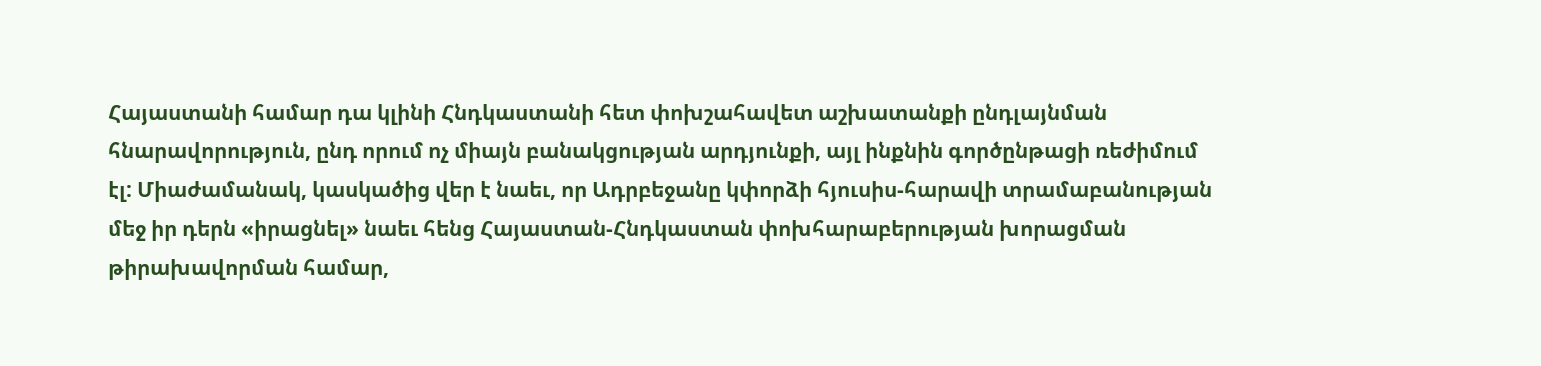Հայաստանի համար դա կլինի Հնդկաստանի հետ փոխշահավետ աշխատանքի ընդլայնման հնարավորություն, ընդ որում ոչ միայն բանակցության արդյունքի, այլ ինքնին գործընթացի ռեժիմում էլ: Միաժամանակ, կասկածից վեր է նաեւ, որ Ադրբեջանը կփորձի հյուսիս-հարավի տրամաբանության մեջ իր դերն «իրացնել» նաեւ հենց Հայաստան-Հնդկաստան փոխհարաբերության խորացման թիրախավորման համար,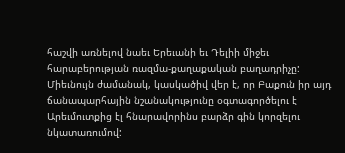հաշվի առնելով նաեւ Երեւանի եւ Դելիի միջեւ հարաբերության ռազմա-քաղաքական բաղադրիչը:
Միեւնույն ժամանակ, կասկածիվ վեր է, որ Բաքուն իր այդ ճանապարհային նշանակությունը օգտագործելու է Արեւմուտքից էլ հնարավորինս բարձր գին կորզելու նկատառումով: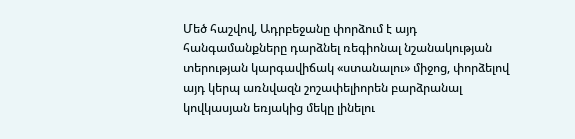Մեծ հաշվով, Ադրբեջանը փորձում է այդ հանգամանքները դարձնել ռեգիոնալ նշանակության տերության կարգավիճակ «ստանալու» միջոց, փորձելով այդ կերպ առնվազն շոշափելիորեն բարձրանալ կովկասյան եռյակից մեկը լինելու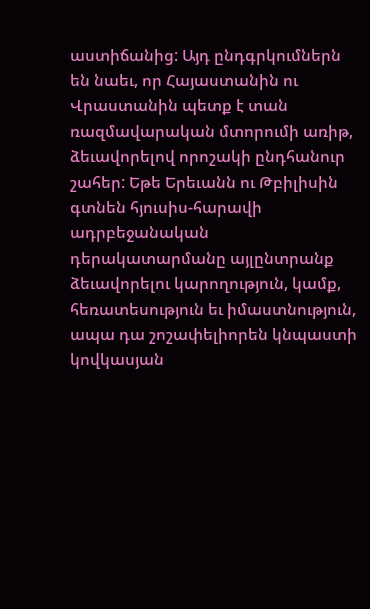աստիճանից: Այդ ընդգրկումներն են նաեւ, որ Հայաստանին ու Վրաստանին պետք է տան ռազմավարական մտորումի առիթ, ձեւավորելով որոշակի ընդհանուր շահեր: Եթե Երեւանն ու Թբիլիսին գտնեն հյուսիս-հարավի ադրբեջանական դերակատարմանը այլընտրանք ձեւավորելու կարողություն, կամք, հեռատեսություն եւ իմաստնություն, ապա դա շոշափելիորեն կնպաստի կովկասյան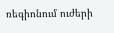ռեգիոնում ուժերի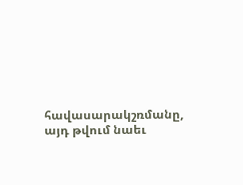հավասարակշռմանը, այդ թվում նաեւ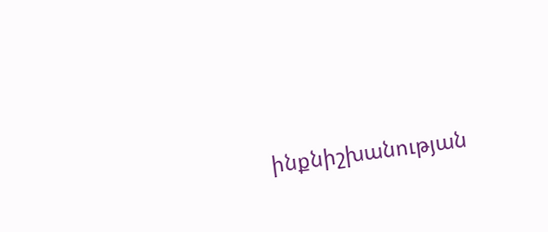ինքնիշխանության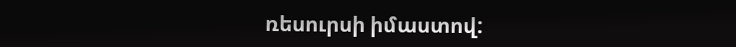ռեսուրսի իմաստով: